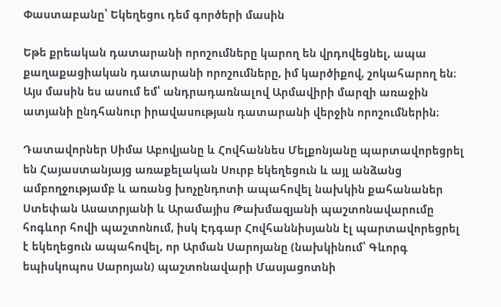Փաստաբանը՝ Եկեղեցու դեմ գործերի մասին

Եթե քրեական դատարանի որոշումները կարող են վրդովեցնել, ապա քաղաքացիական դատարանի որոշումները, իմ կարծիքով, շոկահարող են։ Այս մասին ես ասում եմ՝ անդրադառնալով Արմավիրի մարզի առաջին ատյանի ընդհանուր իրավասության դատարանի վերջին որոշումներին։

Դատավորներ Սիմա Աբովյանը և Հովհաննես Մելքոնյանը պարտավորեցրել են Հայաստանյայց առաքելական Սուրբ եկեղեցուն և այլ անձանց ամբողջությամբ և առանց խոչընդոտի ապահովել նախկին քահանաներ Ստեփան Ասատրյանի և Արամայիս Թախմազյանի պաշտոնավարումը հոգևոր հովի պաշտոնում, իսկ Էդգար Հովհաննիսյանն էլ պարտավորեցրել է եկեղեցուն ապահովել, որ Արման Սարոյանը (նախկինում՝ Գևորգ եպիսկոպոս Սարոյան) պաշտոնավարի Մասյացոտնի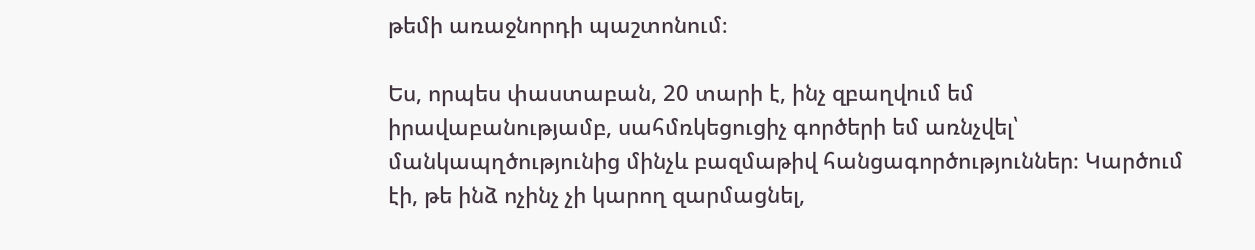թեմի առաջնորդի պաշտոնում։

Ես, որպես փաստաբան, 20 տարի է, ինչ զբաղվում եմ իրավաբանությամբ, սահմռկեցուցիչ գործերի եմ առնչվել՝ մանկապղծությունից մինչև բազմաթիվ հանցագործություններ։ Կարծում էի, թե ինձ ոչինչ չի կարող զարմացնել,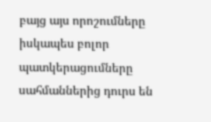բայց այս որոշումները իսկապես բոլոր պատկերացումները սահմաններից դուրս են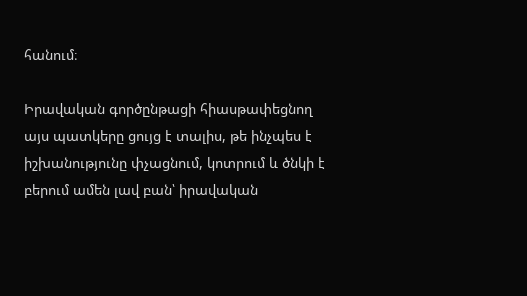հանում։

Իրավական գործընթացի հիասթափեցնող այս պատկերը ցույց է տալիս, թե ինչպես է իշխանությունը փչացնում, կոտրում և ծնկի է բերում ամեն լավ բան՝ իրավական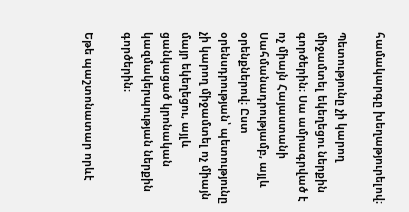համակարգը խեղաթյուրելով։

Պետությունը չի կարող միջամտել եկեղեցու ներքին գործերին։ Սա ամրագրված է ոչ միայն Հայաստանի Սահմանադրությամբ, այլև օրենքներով։ Ըստ օրենսդրության՝ պետությունը չի կարող միջամտել ոչ միայն մայր եկեղեցու, այլև ցանկացած կրոնական կազմակերպության ներքին գործերին։

Եթե պաշտոնատար որևէ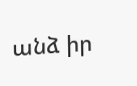անձ իր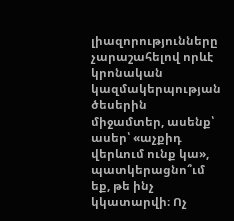լիազորությունները չարաշահելով որևէ կրոնական կազմակերպության ծեսերին միջամտեր, ասենք՝ ասեր՝ «աչքիդ վերևում ունք կա», պատկերացնո՞ւմ եք, թե ինչ կկատարվի։ Ոչ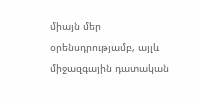միայն մեր օրենսդրությամբ, այլև միջազգային դատական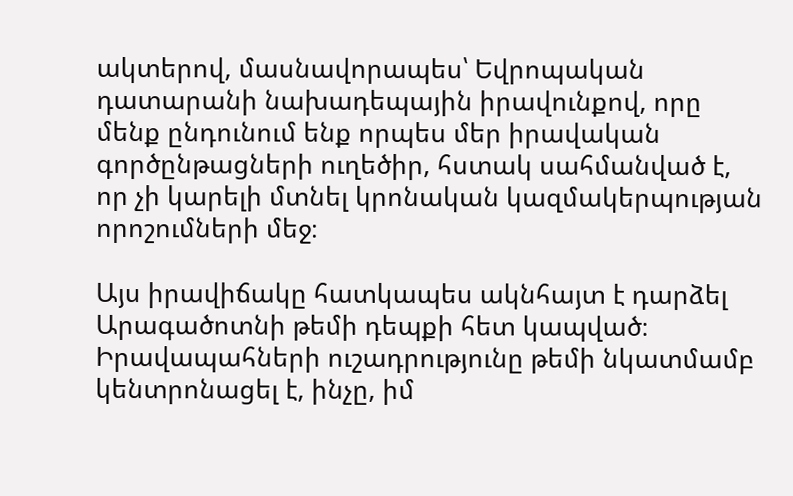ակտերով, մասնավորապես՝ Եվրոպական դատարանի նախադեպային իրավունքով, որը մենք ընդունում ենք որպես մեր իրավական գործընթացների ուղեծիր, հստակ սահմանված է, որ չի կարելի մտնել կրոնական կազմակերպության որոշումների մեջ։

Այս իրավիճակը հատկապես ակնհայտ է դարձել Արագածոտնի թեմի դեպքի հետ կապված։ Իրավապահների ուշադրությունը թեմի նկատմամբ կենտրոնացել է, ինչը, իմ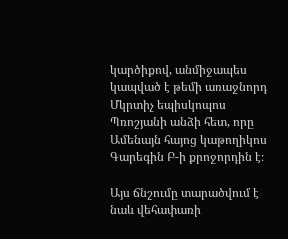կարծիքով, անմիջապես կապված է թեմի առաջնորդ Մկրտիչ եպիսկոպոս Պռոշյանի անձի հետ, որը Ամենայն հայոց կաթողիկոս Գարեգին Բ-ի քրոջորդին է։

Այս ճնշումը տարածվում է նաև վեհափառի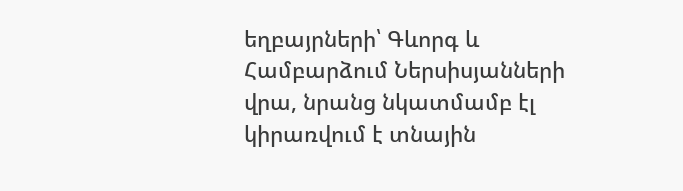եղբայրների՝ Գևորգ և Համբարձում Ներսիսյանների վրա, նրանց նկատմամբ էլ կիրառվում է տնային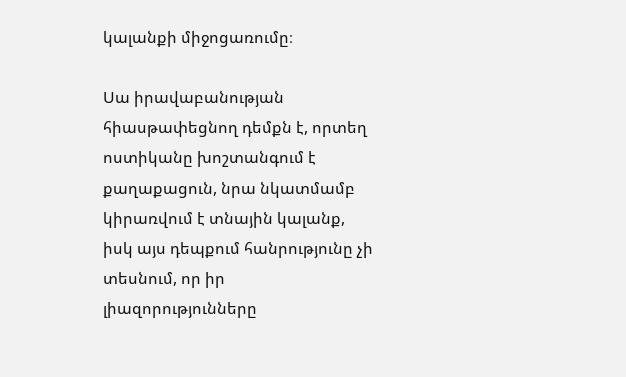կալանքի միջոցառումը։

Սա իրավաբանության հիասթափեցնող դեմքն է, որտեղ ոստիկանը խոշտանգում է քաղաքացուն, նրա նկատմամբ կիրառվում է տնային կալանք, իսկ այս դեպքում հանրությունը չի տեսնում, որ իր լիազորությունները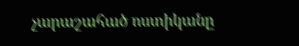չարաշահած ոստիկանը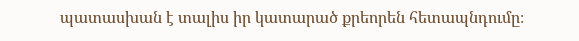պատասխան է տալիս իր կատարած քրեորեն հետապնդումը։